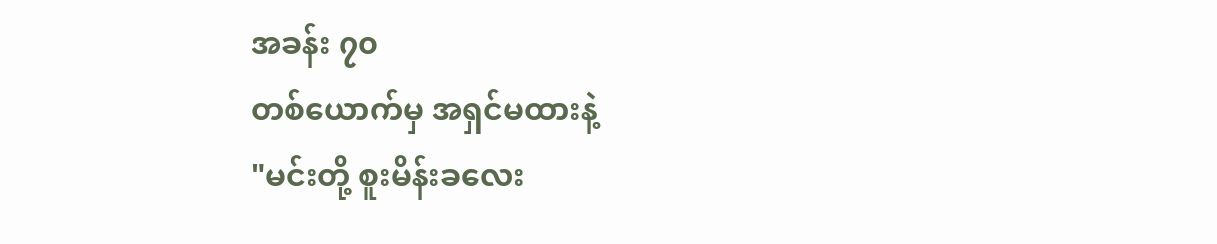အခန်း ၇၀
တစ်ယောက်မှ အရှင်မထားနဲ့
"မင်းတို့ စူးမိန်းခလေး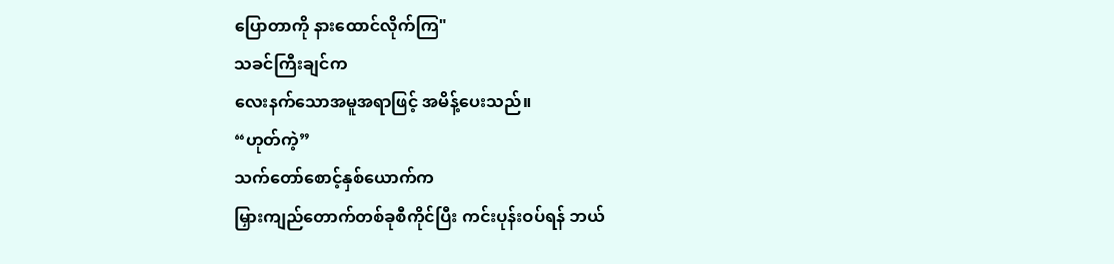ပြောတာကို နားထောင်လိုက်ကြ"
သခင်ကြီးချင်က
လေးနက်သောအမူအရာဖြင့် အမိန့်ပေးသည်။
“ဟုတ်ကဲ့”
သက်တော်စောင့်နှစ်ယောက်က
မြှားကျည်တောက်တစ်ခုစီကိုင်ပြီး ကင်းပုန်းဝပ်ရန် ဘယ်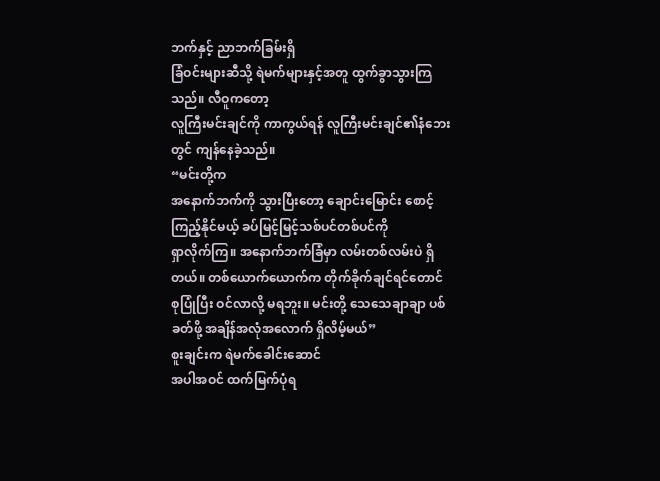ဘက်နှင့် ညာဘက်ခြမ်းရှိ
ခြံဝင်းများဆီသို့ ရဲမက်များနှင့်အတူ ထွက်ခွာသွားကြသည်။ လီဝူကတော့
လူကြီးမင်းချင်ကို ကာကွယ်ရန် လူကြီးမင်းချင်၏နံဘေးတွင် ကျန်နေခဲ့သည်။
“မင်းတို့က
အနောက်ဘက်ကို သွားပြီးတော့ ချောင်းမြောင်း စောင့်ကြည့်နိုင်မယ့် ခပ်မြင့်မြင့်သစ်ပင်တစ်ပင်ကို
ရှာလိုက်ကြ။ အနောက်ဘက်ခြံမှာ လမ်းတစ်လမ်းပဲ ရှိတယ်။ တစ်ယောက်ယောက်က တိုက်ခိုက်ချင်ရင်တောင်
စုပြုံပြီး ဝင်လာလို့ မရဘူး။ မင်းတို့ သေသေချာချာ ပစ်ခတ်ဖို့ အချိန်အလုံအလောက် ရှိလိမ့်မယ်”
စူးချင်းက ရဲမက်ခေါင်းဆောင်
အပါအဝင် ထက်မြက်ပုံရ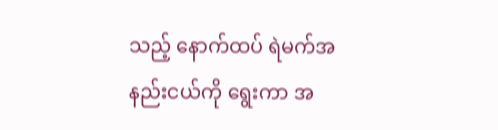သည့် နောက်ထပ် ရဲမက်အနည်းငယ်ကို ရွေးကာ အ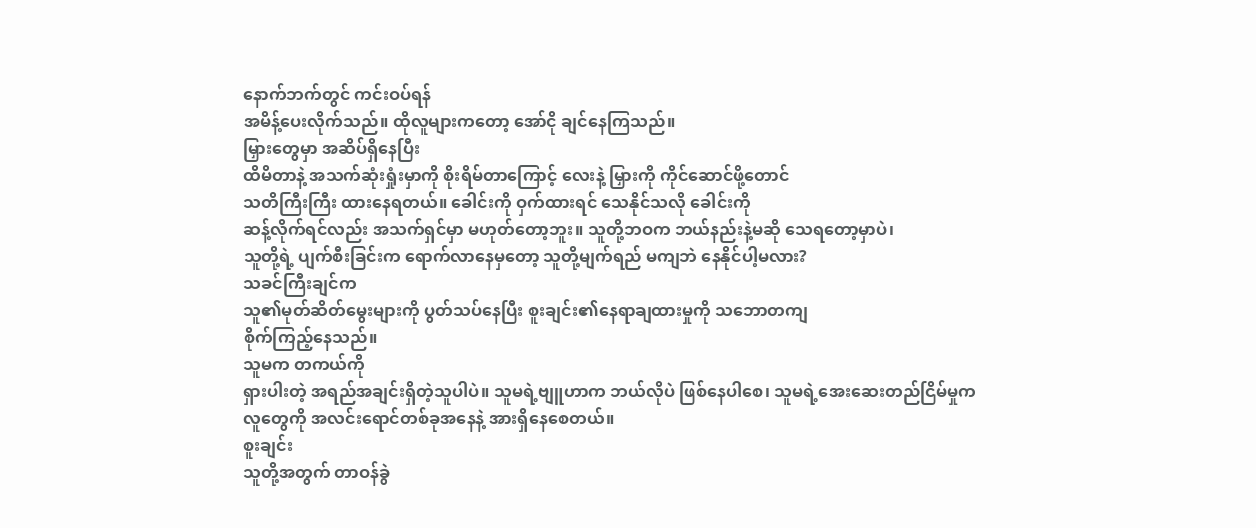နောက်ဘက်တွင် ကင်းဝပ်ရန်
အမိန့်ပေးလိုက်သည်။ ထိုလူများကတော့ အော်ငို ချင်နေကြသည်။
မြှားတွေမှာ အဆိပ်ရှိနေပြီး
ထိမိတာနဲ့ အသက်ဆုံးရှုံးမှာကို စိုးရိမ်တာကြောင့် လေးနဲ့ မြှားကို ကိုင်ဆောင်ဖို့တောင်
သတိကြီးကြီး ထားနေရတယ်။ ခေါင်းကို ဝှက်ထားရင် သေနိုင်သလို ခေါင်းကို
ဆန့်လိုက်ရင်လည်း အသက်ရှင်မှာ မဟုတ်တော့ဘူး။ သူတို့ဘဝက ဘယ်နည်းနဲ့မဆို သေရတော့မှာပဲ၊
သူတို့ရဲ့ ပျက်စီးခြင်းက ရောက်လာနေမှတော့ သူတို့မျက်ရည် မကျဘဲ နေနိုင်ပါ့မလား?
သခင်ကြီးချင်က
သူ၏မုတ်ဆိတ်မွေးများကို ပွတ်သပ်နေပြီး စူးချင်း၏နေရာချထားမှုကို သဘောတကျ
စိုက်ကြည့်နေသည်။
သူမက တကယ်ကို
ရှားပါးတဲ့ အရည်အချင်းရှိတဲ့သူပါပဲ။ သူမရဲ့ဗျူဟာက ဘယ်လိုပဲ ဖြစ်နေပါစေ၊ သူမရဲ့အေးဆေးတည်ငြိမ်မှုက
လူတွေကို အလင်းရောင်တစ်ခုအနေနဲ့ အားရှိနေစေတယ်။
စူးချင်း
သူတို့အတွက် တာဝန်ခွဲ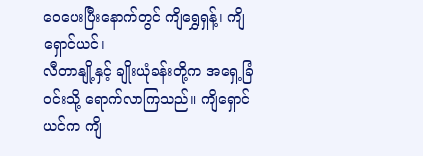ဝေပေးပြီးနောက်တွင် ကျိရွှေရှန့်၊ ကျိရှောင်ယင်၊
လီတာနျို့နှင့် ချိုးယုံခန်းတို့က အရှေ့ခြံဝင်းသို့ ရောက်လာကြသည်။ ကျိရှောင်ယင်က ကျိ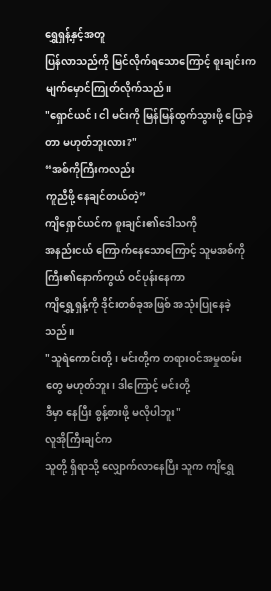ရွှေရှန့်နှင့်အတူ
ပြန်လာသည်ကို မြင်လိုက်ရသောကြောင့် စူးချင်းက မျက်မှောင်ကြုတ်လိုက်သည်။
"ရှောင်ယင်၊ ငါ မင်းကို မြန်မြန်ထွက်သွားဖို့ ပြောခဲ့တာ မဟုတ်ဘူးလား?"
“အစ်ကိုကြီးကလည်း
ကူညီဖို့ နေချင်တယ်တဲ့”
ကျိရှောင်ယင်က စူးချင်း၏ဒေါသကို
အနည်းငယ် ကြောက်နေသောကြောင့် သူမအစ်ကိုကြီး၏နောက်ကွယ် ဝင်ပုန်းနေကာ
ကျိရွှေ့ရှန့်ကို ဒိုင်းတစ်ခုအဖြစ် အသုံးပြုနေခဲ့သည်။
"သူရဲကောင်းတို့၊ မင်းတို့က တရားဝင်အမှုထမ်းတွေ မဟုတ်ဘူး၊ ဒါကြောင့် မင်းတို့
ဒီမှာ နေပြီး စွန့်စားဖို့ မလိုပါဘူး"
လူအိုကြီးချင်က
သူတို့ ရှိရာသို့ လျှောက်လာနေပြီး သူက ကျိရွှေ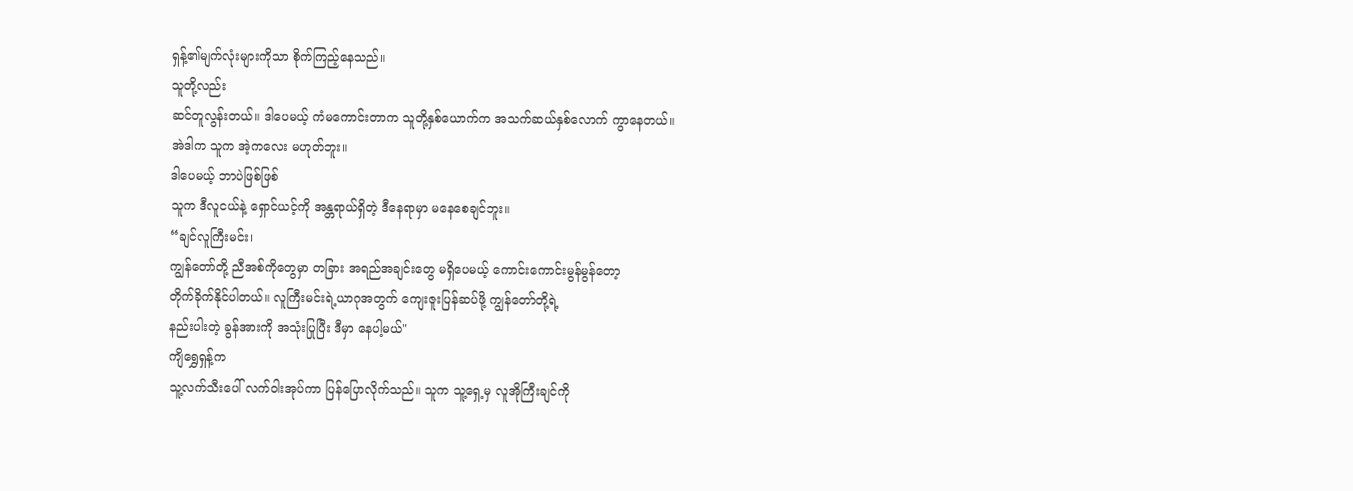ရှန့်၏မျက်လုံးများကိုသာ စိုက်ကြည့်နေသည်။
သူတို့လည်း
ဆင်တူလွန်းတယ်။ ဒါပေမယ့် ကံမကောင်းတာက သူတို့နှစ်ယောက်က အသက်ဆယ်နှစ်လောက် ကွာနေတယ်။
အဲဒါက သူက အဲ့ကလေး မဟုတ်ဘူး။
ဒါပေမယ့် ဘာပဲဖြစ်ဖြစ်
သူက ဒီလူငယ်နဲ့ ရှောင်ယင့်ကို အန္တရာယ်ရှိတဲ့ ဒီနေရာမှာ မနေစေချင်ဘူး။
“ချင်လူကြီးမင်း၊
ကျွန်တော်တို့ ညီအစ်ကိုတွေမှာ တခြား အရည်အချင်းတွေ မရှိပေမယ့် ကောင်းကောင်းမွန်မွန်တော့
တိုက်ခိုက်နိုင်ပါတယ်။ လူကြီးမင်းရဲ့ယာဂုအတွက် ကျေးဇူးပြန်ဆပ်ဖို့ ကျွန်တော်တို့ရဲ့
နည်းပါးတဲ့ ခွန်အားကို အသုံးပြုပြီး ဒီမှာ နေပါ့မယ်"
ကျိရွှေရှန့်က
သူ့လက်သီးပေါ် လက်ဝါးအုပ်ကာ ပြန်ပြောလိုက်သည်။ သူက သူ့ရှေ့မှ လူအိုကြီးချင်ကို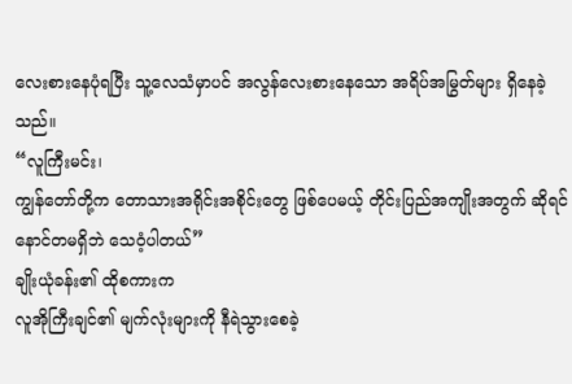လေးစားနေပုံရပြီး သူ့လေသံမှာပင် အလွန်လေးစားနေသော အရိပ်အမြွတ်များ ရှိနေခဲ့သည်။
“လူကြီးမင်း၊
ကျွန်တော်တို့က တောသားအရိုင်းအစိုင်းတွေ ဖြစ်ပေမယ့် တိုင်းပြည်အကျိုးအတွက် ဆိုရင်
နောင်တမရှိဘဲ သေဝံ့ပါတယ်”
ချိုးယုံခန်း၏ ထိုစကားက
လူအိုကြီးချင်၏ မျက်လုံးများကို နီရဲသွားစေခဲ့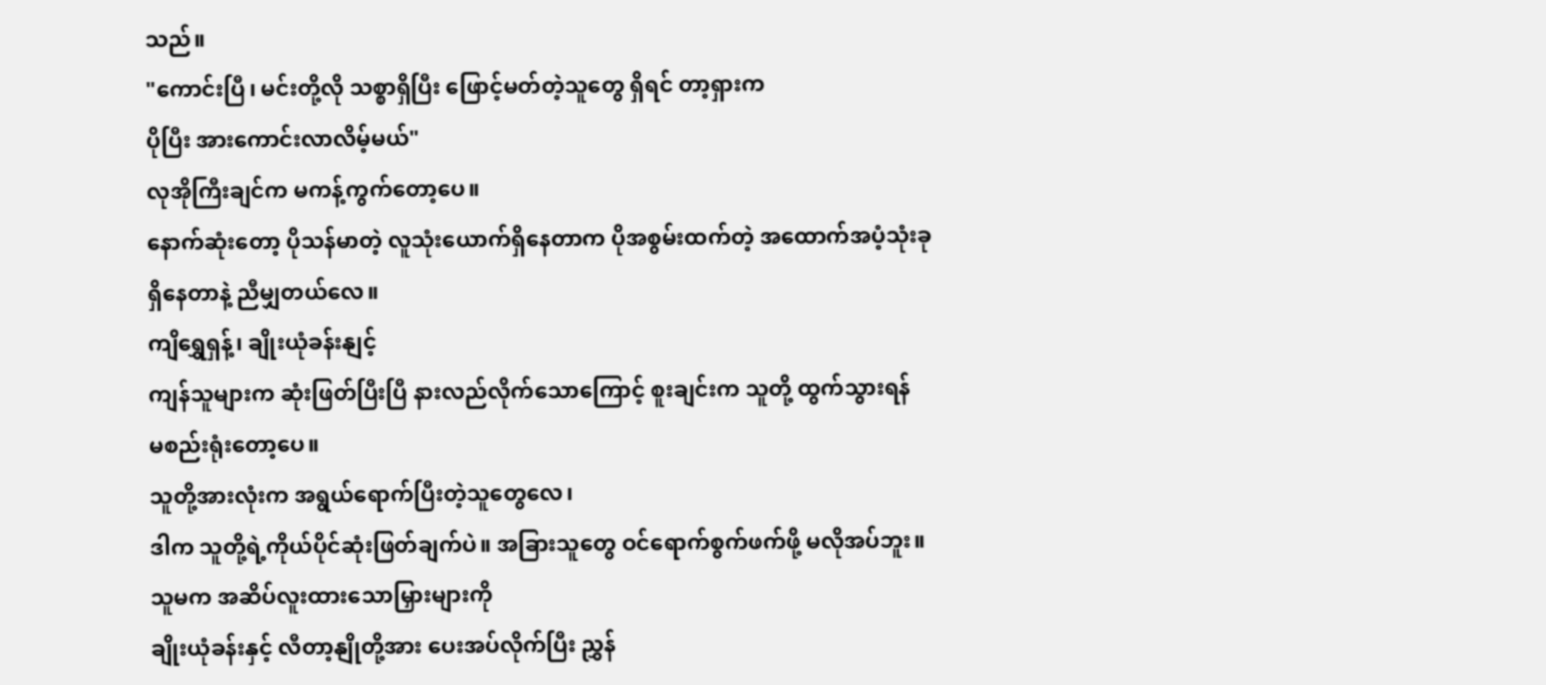သည်။
"ကောင်းပြီ၊ မင်းတို့လို သစ္စာရှိပြီး ဖြောင့်မတ်တဲ့သူတွေ ရှိရင် တာ့ရှားက
ပိုပြီး အားကောင်းလာလိမ့်မယ်"
လုအိုကြီးချင်က မကန့်ကွက်တော့ပေ။
နောက်ဆုံးတော့ ပိုသန်မာတဲ့ လူသုံးယောက်ရှိနေတာက ပိုအစွမ်းထက်တဲ့ အထောက်အပံ့သုံးခု
ရှိနေတာနဲ့ ညီမျှတယ်လေ။
ကျိရွှေရှန့်၊ ချိုးယုံခန်းနျင့်
ကျန်သူများက ဆုံးဖြတ်ပြီးပြီ နားလည်လိုက်သောကြောင့် စူးချင်းက သူတို့ ထွက်သွားရန်
မစည်းရုံးတော့ပေ။
သူတို့အားလုံးက အရွယ်ရောက်ပြီးတဲ့သူတွေလေ၊
ဒါက သူတို့ရဲ့ကိုယ်ပိုင်ဆုံးဖြတ်ချက်ပဲ။ အခြားသူတွေ ဝင်ရောက်စွက်ဖက်ဖို့ မလိုအပ်ဘူး။
သူမက အဆိပ်လူးထားသောမြှားများကို
ချိုးယုံခန်းနှင့် လီတာ့နျိုတို့အား ပေးအပ်လိုက်ပြီး ညွှန်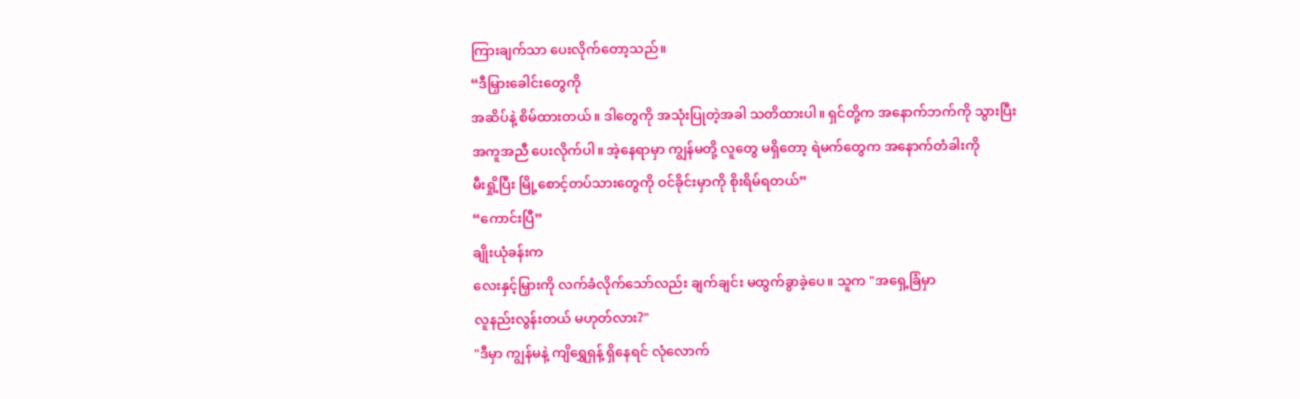ကြားချက်သာ ပေးလိုက်တော့သည်။
“ဒီမြှားခေါင်းတွေကို
အဆိပ်နဲ့ စိမ်ထားတယ်။ ဒါတွေကို အသုံးပြုတဲ့အခါ သတိထားပါ။ ရှင်တို့က အနောက်ဘက်ကို သွားပြီး
အကူအညီ ပေးလိုက်ပါ။ အဲ့နေရာမှာ ကျွန်မတို့ လူတွေ မရှိတော့ ရဲမက်တွေက အနောက်တံခါးကို
မီးရှို့ပြီး မြို့စောင့်တပ်သားတွေကို ဝင်ခိုင်းမှာကို စိုးရိမ်ရတယ်”
“ကောင်းပြီ”
ချိုးယုံခန်းက
လေးနှင့်မြှားကို လက်ခံလိုက်သော်လည်း ချက်ချင်း မထွက်ခွာခဲ့ပေ။ သူက "အရှေ့ခြံမှာ
လူနည်းလွန်းတယ် မဟုတ်လား?"
"ဒီမှာ ကျွန်မနဲ့ ကျိရွှေရှန့် ရှိနေရင် လုံလောက်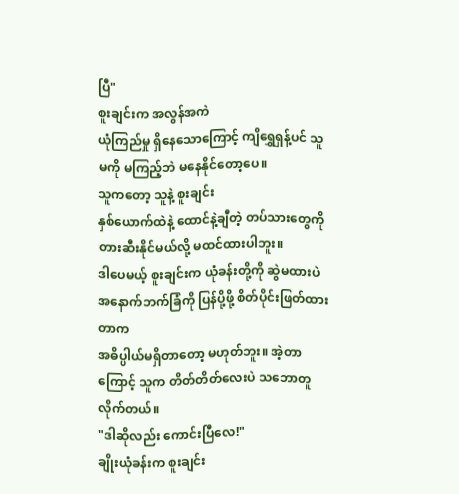ပြီ"
စူးချင်းက အလွန်အကဲ
ယုံကြည်မှု ရှိနေသောကြောင့် ကျိရွှေရှန့်ပင် သူမကို မကြည့်ဘဲ မနေနိုင်တော့ပေ။
သူကတော့ သူနဲ့ စူးချင်း
နှစ်ယောက်ထဲနဲ့ ထောင်နဲ့ချီတဲ့ တပ်သားတွေကို တားဆီးနိုင်မယ်လို့ မထင်ထားပါဘူး။
ဒါပေမယ့် စူးချင်းက ယုံခန်းတို့ကို ဆွဲမထားပဲ အနောက်ဘက်ခြံကို ပြန်ပို့ဖို့ စိတ်ပိုင်းဖြတ်ထားတာက
အဓိပ္ပါယ်မရှိတာတော့ မဟုတ်ဘူး။ အဲ့တာကြောင့် သူက တိတ်တိတ်လေးပဲ သဘောတူလိုက်တယ်။
"ဒါဆိုလည်း ကောင်းပြီလေ!"
ချိုးယုံခန်းက စူးချင်း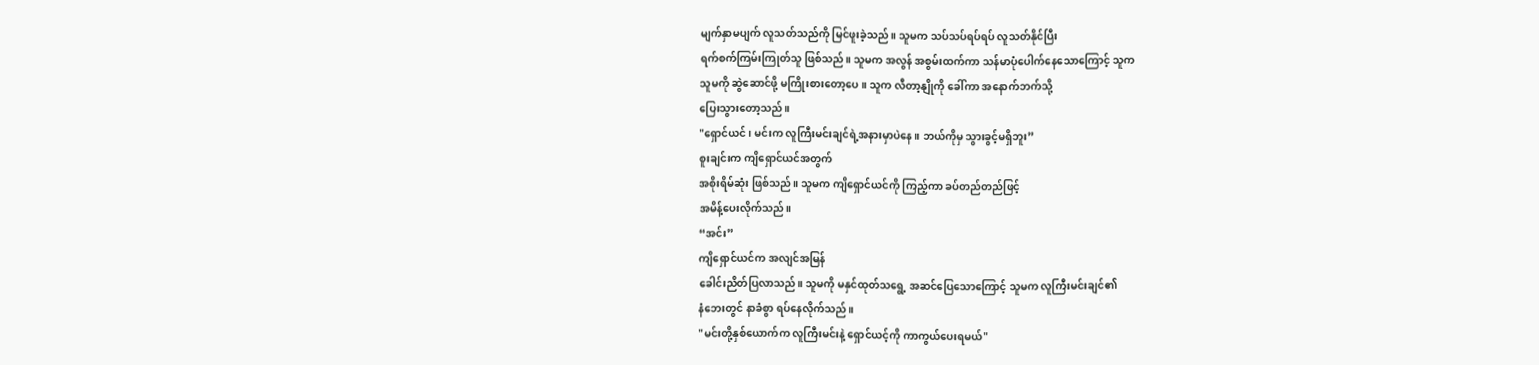မျက်နှာမပျက် လူသတ်သည်ကို မြင်ဖူးခဲ့သည်။ သူမက သပ်သပ်ရပ်ရပ် လူသတ်နိုင်ပြီး
ရက်စက်ကြမ်းကြုတ်သူ ဖြစ်သည်။ သူမက အလွန် အစွမ်းထက်ကာ သန်မာပုံပေါက်နေသောကြောင့် သူက
သူမကို ဆွဲဆောင်ဖို့ မကြိုးစားတော့ပေ။ သူက လီတာ့နျိုကို ခေါ်ကာ အနောက်ဘက်သို့
ပြေးသွားတော့သည်။
"ရှောင်ယင်၊ မင်းက လူကြီးမင်းချင်ရဲ့အနားမှာပဲနေ။ ဘယ်ကိုမှ သွားခွင့်မရှိဘူး”
စူးချင်းက ကျိရှောင်ယင်အတွက်
အစိုးရိမ်ဆုံး ဖြစ်သည်။ သူမက ကျိရှောင်ယင်ကို ကြည့်ကာ ခပ်တည်တည်ဖြင့်
အမိန့်ပေးလိုက်သည်။
“အင်း”
ကျိရှောင်ယင်က အလျင်အမြန်
ခေါင်းညိတ်ပြလာသည်။ သူမကို မနှင်ထုတ်သရွေ့ အဆင်ပြေသောကြောင့် သူမက လူကြီးမင်းချင်၏
နံဘေးတွင် နာခံစွာ ရပ်နေလိုက်သည်။
"မင်းတို့နှစ်ယောက်က လူကြီးမင်းနဲ့ ရှောင်ယင့်ကို ကာကွယ်ပေးရမယ်"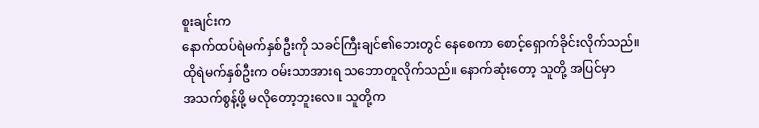စူးချင်းက
နောက်ထပ်ရဲမက်နှစ်ဦးကို သခင်ကြီးချင်၏ဘေးတွင် နေစေကာ စောင့်ရှောက်ခိုင်းလိုက်သည်။
ထိုရဲမက်နှစ်ဦးက ဝမ်းသာအားရ သဘောတူလိုက်သည်။ နောက်ဆုံးတော့ သူတို့ အပြင်မှာ
အသက်စွန့်ဖို့ မလိုတော့ဘူးလေ။ သူတို့က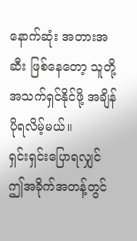နောက်ဆုံး အတားအဆီး ဖြစ်နေတော့ သူတို့
အသက်ရှင်နိုင်ဖို့ အချိန်ပိုရလိမ့်မယ်။
ရှင်းရှင်းပြောရလျှင်
ဤအခိုက်အတန့်တွင်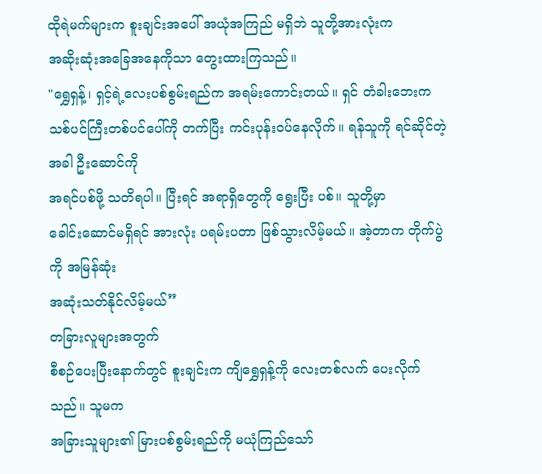ထိုရဲမက်များက စူးချင်းအပေါ် အယုံအကြည် မရှိဘဲ သူတို့အားလုံးက
အဆိုးဆုံးအခြေအနေကိုသာ တွေးထားကြသည်။
"ရွှေရှန့်၊ ရှင့်ရဲ့လေးပစ်စွမ်းရည်က အရမ်းကောင်းတယ်။ ရှင် တံခါးဘေးက
သစ်ပင်ကြီးတစ်ပင်ပေါ်ကို တက်ပြီး ကင်းပုန်းဝပ်နေလိုက်။ ရန်သူကို ရင်ဆိုင်တဲ့အခါ ဦးဆောင်ကို
အရင်ပစ်ဖို့ သတိရပါ။ ပြီးရင် အရာရှိတွေကို ရွေးပြီး ပစ်။ သူတို့မှာ
ခေါင်းဆောင်မရှိရင် အားလုံး ပရမ်းပတာ ဖြစ်သွားလိမ့်မယ်။ အဲ့တာက တိုက်ပွဲကို အမြန်ဆုံး
အဆုံးသတ်နိုင်လိမ့်မယ်”
တခြားလူများအတွက်
စီစဉ်ပေးပြီးနောက်တွင် စူးချင်းက ကျိရွှေရှန့်ကို လေးတစ်လက် ပေးလိုက်သည်။ သူမက
အခြားသူများ၏ မြားပစ်စွမ်းရည်ကို မယုံကြည်သော်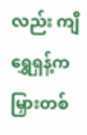လည်း ကျိရွှေရှန့်က
မြှားတစ်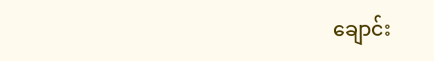ချောင်း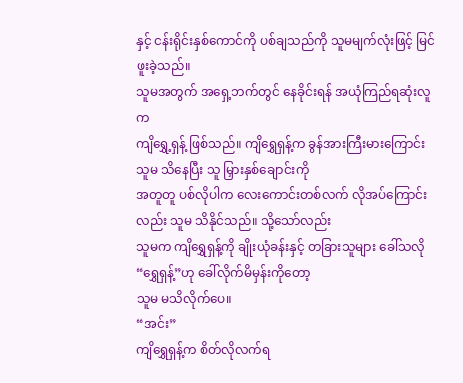နှင့် ငန်းရိုင်းနှစ်ကောင်ကို ပစ်ချသည်ကို သူမမျက်လုံးဖြင့် မြင်ဖူးခဲ့သည်။
သူမအတွက် အရှေ့ဘက်တွင် နေခိုင်းရန် အယုံကြည်ရဆုံးလူက
ကျိရွှေ့ရှန့် ဖြစ်သည်။ ကျိရွှေရှန့်က ခွန်အားကြီးမားကြောင်း သူမ သိနေပြီး သူ မြှားနှစ်ချောင်းကို
အတူတူ ပစ်လိုပါက လေးကောင်းတစ်လက် လိုအပ်ကြောင်းလည်း သူမ သိနိုင်သည်။ သို့သော်လည်း
သူမက ကျိရွှေရှန့်ကို ချိုးယုံခန်းနှင့် တခြားသူများ ခေါ်သလို “ရွှေရှန့်”ဟု ခေါ်လိုက်မိမှန်းကိုတော့
သူမ မသိလိုက်ပေ။
“အင်း”
ကျိရွှေရှန့်က စိတ်လိုလက်ရ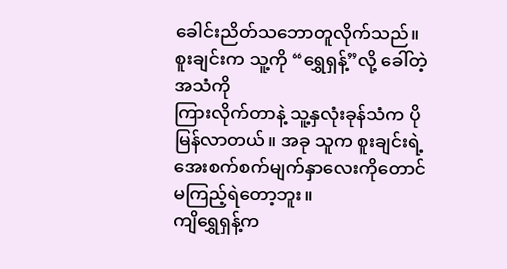ခေါင်းညိတ်သဘောတူလိုက်သည်။ စူးချင်းက သူ့ကို “ရွှေရှန့်”လို့ ခေါ်တဲ့ အသံကို
ကြားလိုက်တာနဲ့ သူ့နှလုံးခုန်သံက ပိုမြန်လာတယ်။ အခု သူက စူးချင်းရဲ့အေးစက်စက်မျက်နှာလေးကိုတောင်
မကြည့်ရဲတော့ဘူး။
ကျိရွှေရှန့်က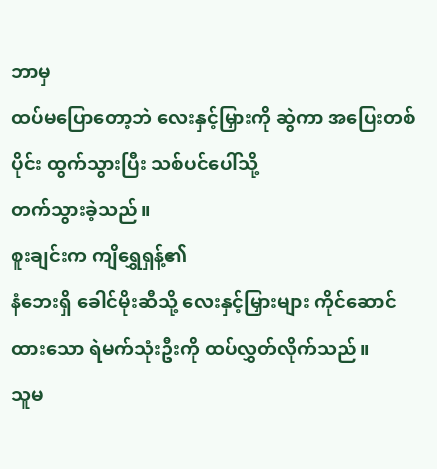ဘာမှ
ထပ်မပြောတော့ဘဲ လေးနှင့်မြှားကို ဆွဲကာ အပြေးတစ်ပိုင်း ထွက်သွားပြီး သစ်ပင်ပေါ်သို့
တက်သွားခဲ့သည်။
စူးချင်းက ကျိရွှေရှန့်၏
နံဘေးရှိ ခေါင်မိုးဆီသို့ လေးနှင့်မြှားများ ကိုင်ဆောင်ထားသော ရဲမက်သုံးဦးကို ထပ်လွှတ်လိုက်သည်။
သူမ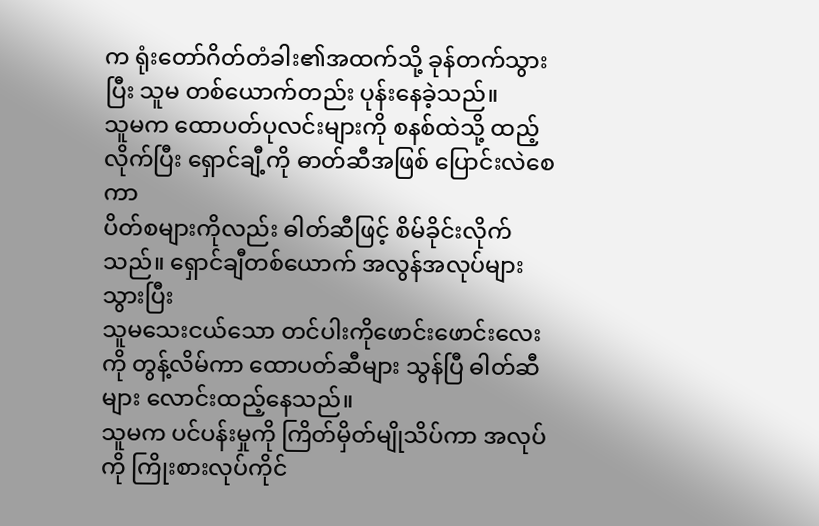က ရုံးတော်ဂိတ်တံခါး၏အထက်သို့ ခုန်တက်သွားပြီး သူမ တစ်ယောက်တည်း ပုန်းနေခဲ့သည်။
သူမက ထောပတ်ပုလင်းများကို စနစ်ထဲသို့ ထည့်လိုက်ပြီး ရှောင်ချီ့ကို ဓာတ်ဆီအဖြစ် ပြောင်းလဲစေကာ
ပိတ်စများကိုလည်း ဓါတ်ဆီဖြင့် စိမ်ခိုင်းလိုက်သည်။ ရှောင်ချီတစ်ယောက် အလွန်အလုပ်များသွားပြီး
သူမသေးငယ်သော တင်ပါးကိုဖောင်းဖောင်းလေးကို တွန့်လိမ်ကာ ထောပတ်ဆီများ သွန်ပြီ ဓါတ်ဆီများ လောင်းထည့်နေသည်။
သူမက ပင်ပန်းမှုကို ကြိတ်မှိတ်မျိုသိပ်ကာ အလုပ်ကို ကြိုးစားလုပ်ကိုင်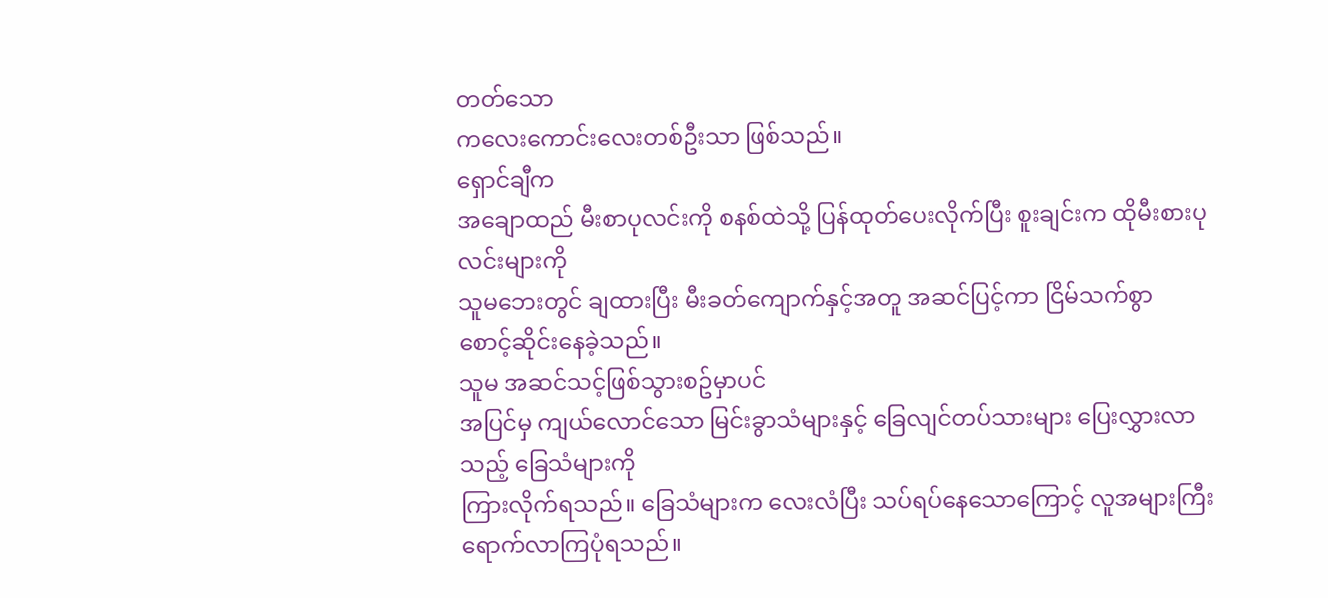တတ်သော
ကလေးကောင်းလေးတစ်ဦးသာ ဖြစ်သည်။
ရှောင်ချီက
အချောထည် မီးစာပုလင်းကို စနစ်ထဲသို့ ပြန်ထုတ်ပေးလိုက်ပြီး စူးချင်းက ထိုမီးစားပုလင်းများကို
သူမဘေးတွင် ချထားပြီး မီးခတ်ကျောက်နှင့်အတူ အဆင်ပြင့်ကာ ငြိမ်သက်စွာ
စောင့်ဆိုင်းနေခဲ့သည်။
သူမ အဆင်သင့်ဖြစ်သွားစဥ်မှာပင်
အပြင်မှ ကျယ်လောင်သော မြင်းခွာသံများနှင့် ခြေလျင်တပ်သားများ ပြေးလွှားလာသည့် ခြေသံများကို
ကြားလိုက်ရသည်။ ခြေသံများက လေးလံပြီး သပ်ရပ်နေသောကြောင့် လူအများကြီး ရောက်လာကြပုံရသည်။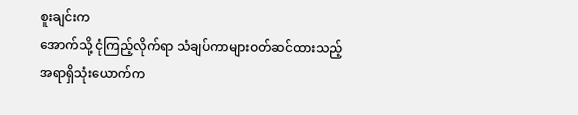စူးချင်းက
အောက်သို့ ငုံကြည့်လိုက်ရာ သံချပ်ကာများဝတ်ဆင်ထားသည့် အရာရှိသုံးယောက်က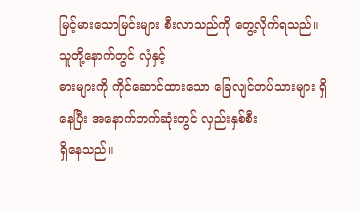မြင့်မားသောမြင်းများ စီးလာသည်ကို တွေ့လိုက်ရသည်။ သူတို့နောက်တွင် လှံနှင့်
ဓားများကို ကိုင်ဆောင်ထားသော ခြေလျင်တပ်သားများ ရှိနေပြီး အနောက်ဘက်ဆုံးတွင် လှည်းနှစ်စီး
ရှိနေသည်။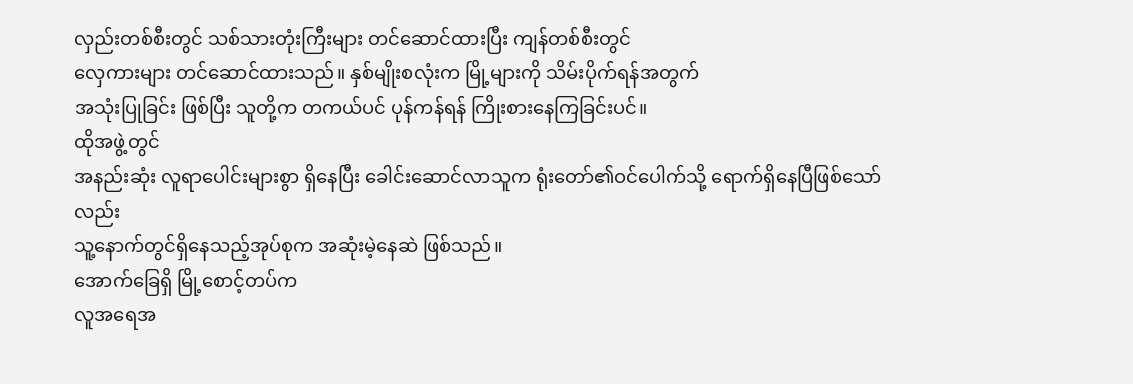လှည်းတစ်စီးတွင် သစ်သားတုံးကြီးများ တင်ဆောင်ထားပြီး ကျန်တစ်စီးတွင်
လှေကားများ တင်ဆောင်ထားသည်။ နှစ်မျိုးစလုံးက မြို့များကို သိမ်းပိုက်ရန်အတွက်
အသုံးပြုခြင်း ဖြစ်ပြီး သူတို့က တကယ်ပင် ပုန်ကန်ရန် ကြိုးစားနေကြခြင်းပင်။
ထိုအဖွဲ့တွင်
အနည်းဆုံး လူရာပေါင်းများစွာ ရှိနေပြီး ခေါင်းဆောင်လာသူက ရုံးတော်၏ဝင်ပေါက်သို့ ရောက်ရှိနေပြီဖြစ်သော်လည်း
သူ့နောက်တွင်ရှိနေသည့်အုပ်စုက အဆုံးမဲ့နေဆဲ ဖြစ်သည်။
အောက်ခြေရှိ မြို့စောင့်တပ်က
လူအရေအ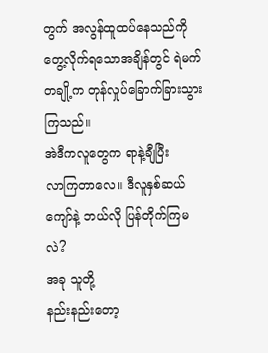တွက် အလွန်ထူထပ်နေသည်ကို
တွေ့လိုက်ရသောအချိန်တွင် ရဲမက်တချို့က တုန်လှုပ်ခြောက်ခြားသွားကြသည်။
အဲဒီကလူတွေက ရာနဲ့ချီပြီး
လာကြတာလေ။ ဒီလူနှစ်ဆယ်ကျော်နဲ့ ဘယ်လို ပြန်တိုက်ကြမလဲ?
အခု သူတို့
နည်းနည်းတော့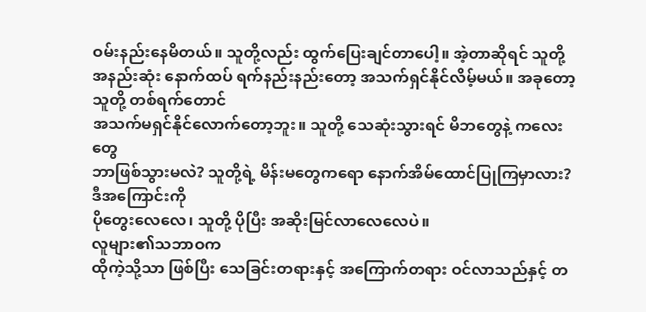ဝမ်းနည်းနေမိတယ်။ သူတို့လည်း ထွက်ပြေးချင်တာပေါ့။ အဲ့တာဆိုရင် သူတို့
အနည်းဆုံး နောက်ထပ် ရက်နည်းနည်းတော့ အသက်ရှင်နိုင်လိမ့်မယ်။ အခုတော့ သူတို့ တစ်ရက်တောင်
အသက်မရှင်နိုင်လောက်တော့ဘူး။ သူတို့ သေဆုံးသွားရင် မိဘတွေနဲ့ ကလေးတွေ
ဘာဖြစ်သွားမလဲ? သူတို့ရဲ့ မိန်းမတွေကရော နောက်အိမ်ထောင်ပြုကြမှာလား? ဒီအကြောင်းကို
ပိုတွေးလေလေ၊ သူတို့ ပိုပြီး အဆိုးမြင်လာလေလေပဲ။
လူများ၏သဘာဝက
ထိုကဲ့သို့သာ ဖြစ်ပြီး သေခြင်းတရားနှင့် အကြောက်တရား ဝင်လာသည်နှင့် တ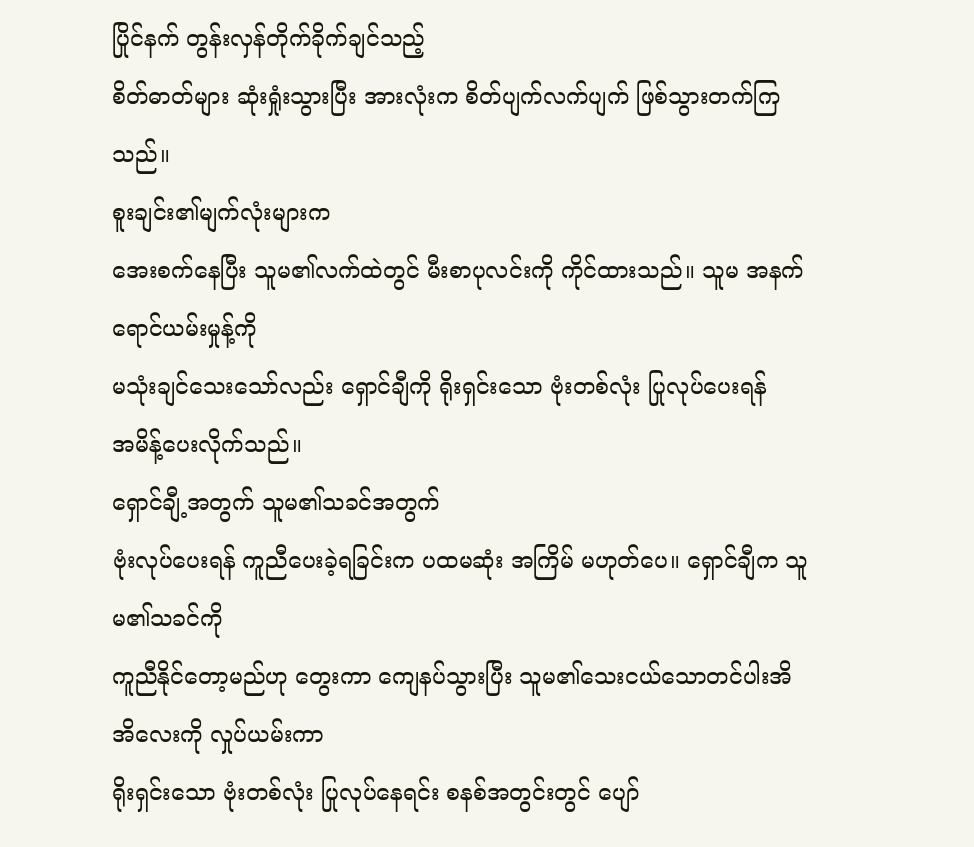ပြိုင်နက် တွန်းလှန်တိုက်ခိုက်ချင်သည့်
စိတ်ဓာတ်များ ဆုံးရှုံးသွားပြီး အားလုံးက စိတ်ပျက်လက်ပျက် ဖြစ်သွားတက်ကြသည်။
စူးချင်း၏မျက်လုံးများက
အေးစက်နေပြီး သူမ၏လက်ထဲတွင် မီးစာပုလင်းကို ကိုင်ထားသည်။ သူမ အနက်ရောင်ယမ်းမှုန့်ကို
မသုံးချင်သေးသော်လည်း ရှောင်ချီကို ရိုးရှင်းသော ဗုံးတစ်လုံး ပြုလုပ်ပေးရန်
အမိန့်ပေးလိုက်သည်။
ရှောင်ချီ့အတွက် သူမ၏သခင်အတွက်
ဗုံးလုပ်ပေးရန် ကူညီပေးခဲ့ရခြင်းက ပထမဆုံး အကြိမ် မဟုတ်ပေ။ ရှောင်ချီက သူမ၏သခင်ကို
ကူညီနိုင်တော့မည်ဟု တွေးကာ ကျေနပ်သွားပြီး သူမ၏သေးငယ်သောတင်ပါးအိအိလေးကို လှုပ်ယမ်းကာ
ရိုးရှင်းသော ဗုံးတစ်လုံး ပြုလုပ်နေရင်း စနစ်အတွင်းတွင် ပျော်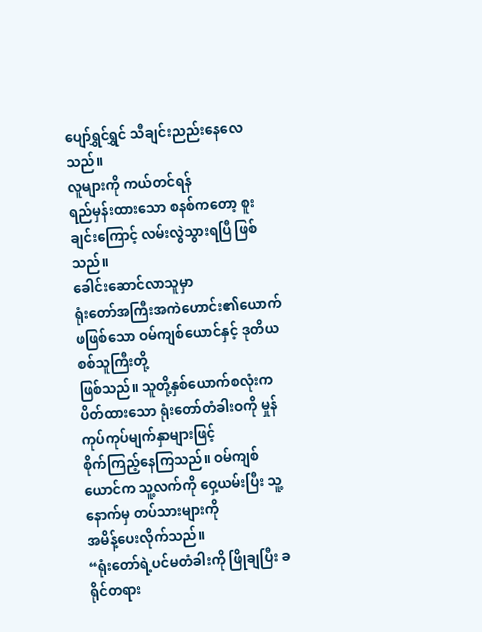ပျော်ရွှင်ရွှင် သီချင်းညည်းနေလေသည်။
လူများကို ကယ်တင်ရန်
ရည်မှန်းထားသော စနစ်ကတော့ စူးချင်းကြောင့် လမ်းလွဲသွားရပြီ ဖြစ်သည်။
ခေါင်းဆောင်လာသူမှာ
ရုံးတော်အကြီးအကဲဟောင်း၏ယောက်ဖဖြစ်သော ဝမ်ကျစ်ယောင်နှင့် ဒုတိယစစ်သူကြီးတို့
ဖြစ်သည်။ သူတို့နှစ်ယောက်စလုံးက ပိတ်ထားသော ရုံးတော်တံခါးဝကို မှုန်ကုပ်ကုပ်မျက်နှာများဖြင့်
စိုက်ကြည့်နေကြသည်။ ဝမ်ကျစ်ယောင်က သူ့လက်ကို ဝှေ့ယမ်းပြီး သူ့နောက်မှ တပ်သားများကို
အမိန့်ပေးလိုက်သည်။
“ရုံးတော်ရဲ့ပင်မတံခါးကို ဖြိုချပြီး ခရိုင်တရား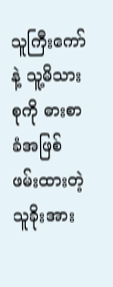သူကြီးကော်နဲ့ သူ့မိသားစုကို ဓားစာခံအဖြစ် ဖမ်းထားတဲ့ သူခိုးအား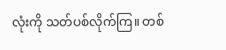လုံးကို သတ်ပစ်လိုက်ကြ။ တစ်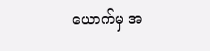ယောက်မှ အ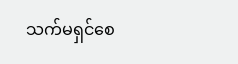သက်မရှင်စေ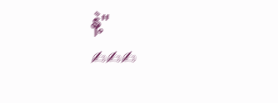နဲ့"
✍✍✍